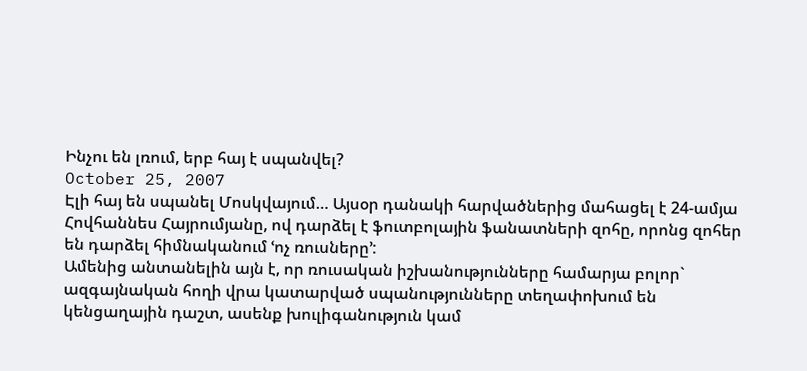Ինչու են լռում, երբ հայ է սպանվել?
October 25, 2007
Էլի հայ են սպանել Մոսկվայում… Այսօր դանակի հարվածներից մահացել է 24-ամյա Հովհաննես Հայրումյանը, ով դարձել է ֆուտբոլային ֆանատների զոհը, որոնց զոհեր են դարձել հիմնականում ՙոչ ռուսները՚:
Ամենից անտանելին այն է, որ ռուսական իշխանությունները համարյա բոլոր` ազգայնական հողի վրա կատարված սպանությունները տեղափոխում են կենցաղային դաշտ, ասենք խուլիգանություն կամ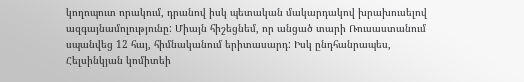կողոպուտ որակում, դրանով իսկ պետական մակարդակով խրախուսելով ազգայնամոլությունը: Միայն հիշեցնեմ, որ անցած տարի Ռուսաստանում սպանվեց 12 հայ, հիմնականում երիտասարդ: Իսկ ընդհանրապես, Հելսինկյան կոմիտեի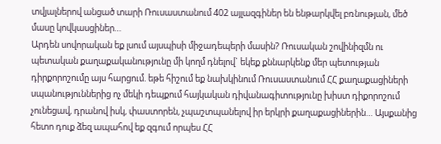տվյալներով անցած տարի Ռուսաստանում 402 այլազգիներ են ենթարկվել բռնության, մեծ մասը կովկասցիներ…
Արդեն սովորական եք լսում այսպիսի միջադեպերի մասին? Ռուսական շովինիզմն ու պետական քաղաքականությունը մի կողմ դնելով` եկեք քննարկենք մեր պետության դիրքորոշումը այս հարցում. եթե հիշում եք նախկինում Ռուսաստանում ՀՀ քաղաքացիների սպանություններից ոչ մեկի դեպքում հայկական դիվանագիտությունը խիստ դիքորոշում չունեցավ, դրանով իսկ, փաստորեն, չպաշտպանելով իր երկրի քաղաքացիներին… Այսքանից հետո դուք ձեզ ապահով եք զգում որպես ՀՀ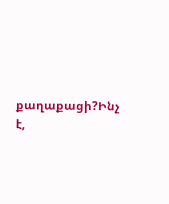քաղաքացի?Ինչ է,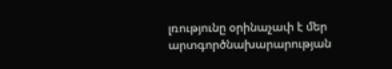լռությունը օրինաչափ է մեր արտգործնախարարության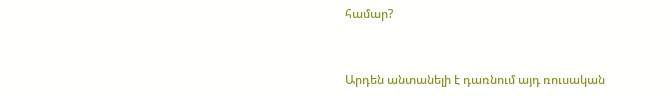համար?


Արդեն անտանելի է դառնում այդ ռուսական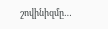շովինիզմը…